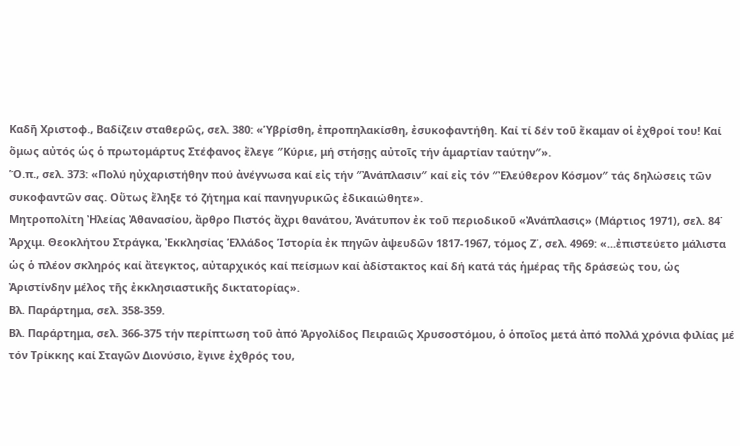Καδῆ Χριστοφ., Βαδίζειν σταθερῶς, σελ. 380: «Ὑβρίσθη, ἐπροπηλακίσθη, ἐσυκοφαντήθη. Καί τί δέν τοῦ ἔκαμαν οἱ ἐχθροί του! Καί ὅμως αὐτός ὡς ὁ πρωτομάρτυς Στέφανος ἔλεγε ″Κύριε, μή στήσῃς αὐτοῖς τήν ἁμαρτίαν ταύτην″».
Ὅ.π., σελ. 373: «Πολύ ηὐχαριστήθην πού ἀνέγνωσα καί εἰς τήν ″Ἀνάπλασιν″ καί εἰς τόν ″Ἐλεύθερον Κόσμον″ τάς δηλώσεις τῶν συκοφαντῶν σας. Οὕτως ἔληξε τό ζήτημα καί πανηγυρικῶς ἐδικαιώθητε».
Μητροπολίτη Ἠλείας Ἀθανασίου, ἄρθρο Πιστός ἄχρι θανάτου, Ἀνάτυπον ἐκ τοῦ περιοδικοῦ «Ἀνάπλασις» (Μάρτιος 1971), σελ. 84˙ Ἀρχιμ. Θεοκλήτου Στράγκα, Ἐκκλησίας Ἑλλάδος Ἱστορία ἐκ πηγῶν ἀψευδῶν 1817-1967, τόμος Ζ΄, σελ. 4969: «...ἐπιστεύετο μάλιστα ὡς ὁ πλέον σκληρός καί ἄτεγκτος, αὐταρχικός καί πείσμων καί ἀδίστακτος καί δή κατά τάς ἡμέρας τῆς δράσεώς του, ὡς Ἀριστίνδην μέλος τῆς ἐκκλησιαστικῆς δικτατορίας».
Βλ. Παράρτημα, σελ. 358-359.
Βλ. Παράρτημα, σελ. 366-375 τήν περίπτωση τοῦ ἀπό Ἀργολίδος Πειραιῶς Χρυσοστόμου, ὁ ὁποῖος μετά ἀπό πολλά χρόνια φιλίας μέ τόν Τρίκκης καί Σταγῶν Διονύσιο, ἔγινε ἐχθρός του,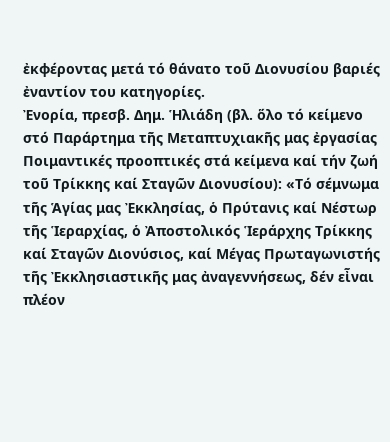ἐκφέροντας μετά τό θάνατο τοῦ Διονυσίου βαριές ἐναντίον του κατηγορίες.
Ἐνορία, πρεσβ. Δημ. Ἡλιάδη (βλ. ὅλο τό κείμενο στό Παράρτημα τῆς Μεταπτυχιακῆς μας ἐργασίας Ποιμαντικές προοπτικές στά κείμενα καί τήν ζωή τοῦ Τρίκκης καί Σταγῶν Διονυσίου): «Τό σέμνωμα τῆς Ἁγίας μας Ἐκκλησίας, ὁ Πρύτανις καί Νέστωρ τῆς Ἱεραρχίας, ὁ Ἀποστολικός Ἱεράρχης Τρίκκης καί Σταγῶν Διονύσιος, καί Μέγας Πρωταγωνιστής τῆς Ἐκκλησιαστικῆς μας ἀναγεννήσεως, δέν εἶναι πλέον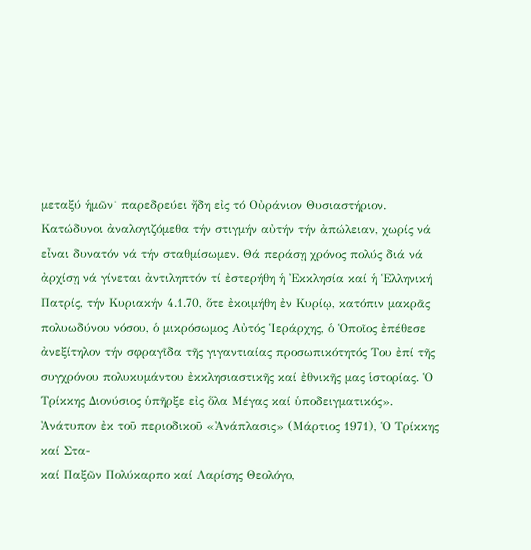μεταξύ ἡμῶν˙ παρεδρεύει ἤδη εἰς τό Οὐράνιον Θυσιαστήριον. Κατώδυνοι ἀναλογιζόμεθα τήν στιγμήν αὐτήν τήν ἀπώλειαν, χωρίς νά εἶναι δυνατόν νά τήν σταθμίσωμεν. Θά περάσῃ χρόνος πολύς διά νά ἀρχίσῃ νά γίνεται ἀντιληπτόν τί ἐστερήθη ἡ Ἐκκλησία καί ἡ Ἑλληνική Πατρίς, τήν Κυριακήν 4.1.70, ὅτε ἐκοιμήθη ἐν Κυρίῳ, κατόπιν μακρᾶς πολυωδύνου νόσου, ὁ μικρόσωμος Αὐτός Ἱεράρχης, ὁ Ὁποῖος ἐπέθεσε ἀνεξίτηλον τήν σφραγῖδα τῆς γιγαντιαίας προσωπικότητός Του ἐπί τῆς συγχρόνου πολυκυμάντου ἐκκλησιαστικῆς καί ἐθνικῆς μας ἱστορίας. Ὁ Τρίκκης Διονύσιος ὑπῆρξε εἰς ὅλα Μέγας καί ὑποδειγματικός».
Ἀνάτυπον ἐκ τοῦ περιοδικοῦ «Ἀνάπλασις» (Μάρτιος 1971), Ὁ Τρίκκης καί Στα-
καί Παξῶν Πολύκαρπο καί Λαρίσης Θεολόγο,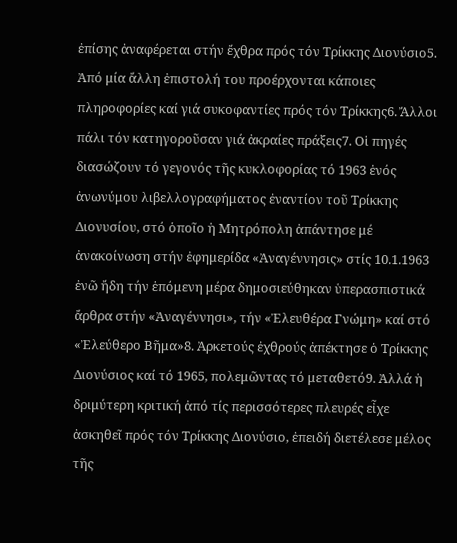ἐπίσης ἀναφέρεται στήν ἔχθρα πρός τόν Τρίκκης Διονύσιο5. Ἀπό μία ἄλλη ἐπιστολή του προέρχονται κάποιες πληροφορίες καί γιά συκοφαντίες πρός τόν Τρίκκης6. Ἄλλοι πάλι τόν κατηγοροῦσαν γιά ἀκραίες πράξεις7. Οἱ πηγές διασώζουν τό γεγονός τῆς κυκλοφορίας τό 1963 ἑνός ἀνωνύμου λιβελλογραφήματος ἐναντίον τοῦ Τρίκκης Διονυσίου, στό ὁποῖο ἡ Μητρόπολη ἀπάντησε μέ ἀνακοίνωση στήν ἐφημερίδα «Ἀναγέννησις» στίς 10.1.1963 ἐνῶ ἤδη τήν ἑπόμενη μέρα δημοσιεύθηκαν ὑπερασπιστικά ἄρθρα στήν «Ἀναγέννησι», τήν «Ἐλευθέρα Γνώμη» καί στό «Ἐλεύθερο Βῆμα»8. Ἀρκετούς ἐχθρούς ἀπέκτησε ὁ Τρίκκης Διονύσιος καί τό 1965, πολεμῶντας τό μεταθετό9. Ἀλλά ἡ δριμύτερη κριτική ἀπό τίς περισσότερες πλευρές εἶχε ἀσκηθεῖ πρός τόν Τρίκκης Διονύσιο, ἐπειδή διετέλεσε μέλος τῆς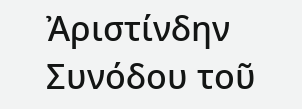Ἀριστίνδην Συνόδου τοῦ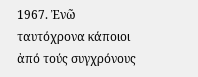1967. Ἐνῶ ταυτόχρονα κάποιοι ἀπό τούς συγχρόνους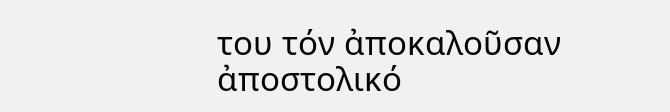του τόν ἀποκαλοῦσαν ἀποστολικό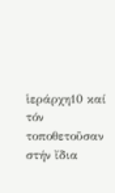ἱεράρχη10 καί τόν τοποθετοῦσαν στήν ἴδια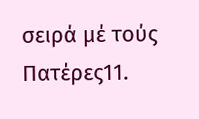σειρά μέ τούς Πατέρες11.